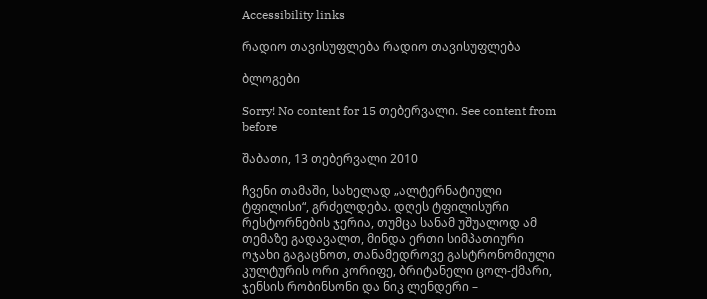Accessibility links

რადიო თავისუფლება რადიო თავისუფლება

ბლოგები

Sorry! No content for 15 თებერვალი. See content from before

შაბათი, 13 თებერვალი 2010

ჩვენი თამაში, სახელად „ალტერნატიული ტფილისი“, გრძელდება. დღეს ტფილისური რესტორნების ჯერია, თუმცა სანამ უშუალოდ ამ თემაზე გადავალთ, მინდა ერთი სიმპათიური ოჯახი გაგაცნოთ, თანამედროვე გასტრონომიული კულტურის ორი კორიფე, ბრიტანელი ცოლ-ქმარი, ჯენსის რობინსონი და ნიკ ლენდერი –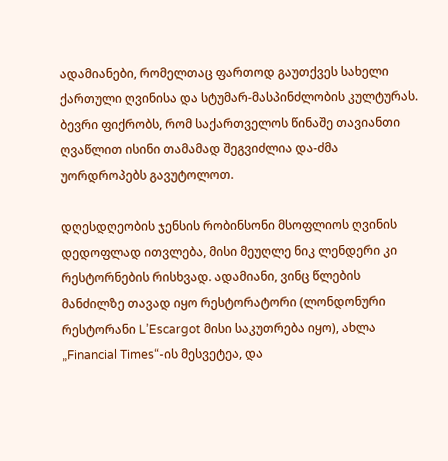ადამიანები, რომელთაც ფართოდ გაუთქვეს სახელი ქართული ღვინისა და სტუმარ-მასპინძლობის კულტურას. ბევრი ფიქრობს, რომ საქართველოს წინაშე თავიანთი ღვაწლით ისინი თამამად შეგვიძლია და-ძმა უორდროპებს გავუტოლოთ.

დღესდღეობის ჯენსის რობინსონი მსოფლიოს ღვინის დედოფლად ითვლება, მისი მეუღლე ნიკ ლენდერი კი რესტორნების რისხვად. ადამიანი, ვინც წლების მანძილზე თავად იყო რესტორატორი (ლონდონური რესტორანი L’Escargot მისი საკუთრება იყო), ახლა „Financial Times“-ის მესვეტეა, და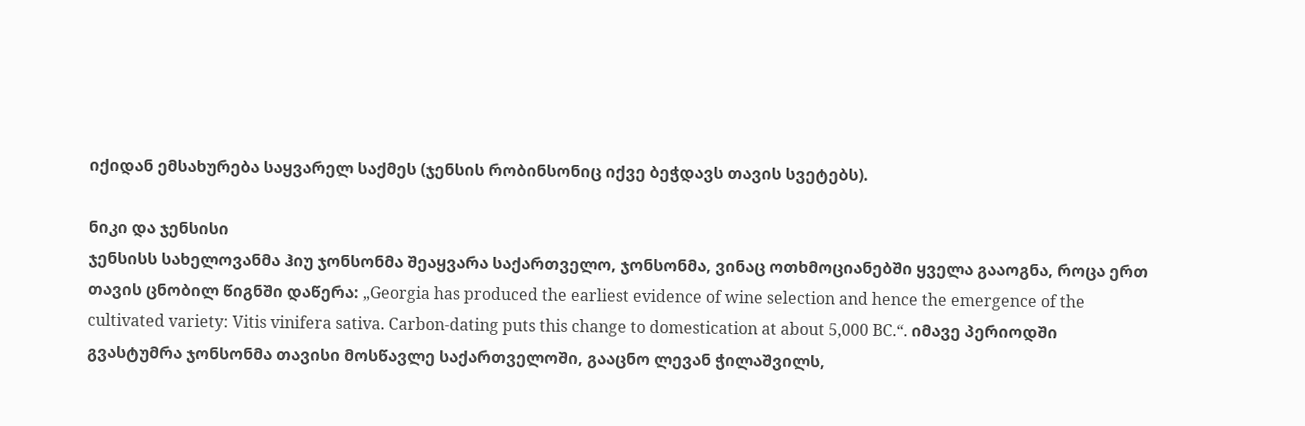იქიდან ემსახურება საყვარელ საქმეს (ჯენსის რობინსონიც იქვე ბეჭდავს თავის სვეტებს).

ნიკი და ჯენსისი
ჯენსისს სახელოვანმა ჰიუ ჯონსონმა შეაყვარა საქართველო, ჯონსონმა, ვინაც ოთხმოციანებში ყველა გააოგნა, როცა ერთ თავის ცნობილ წიგნში დაწერა: „Georgia has produced the earliest evidence of wine selection and hence the emergence of the cultivated variety: Vitis vinifera sativa. Carbon-dating puts this change to domestication at about 5,000 BC.“. იმავე პერიოდში გვასტუმრა ჯონსონმა თავისი მოსწავლე საქართველოში, გააცნო ლევან ჭილაშვილს,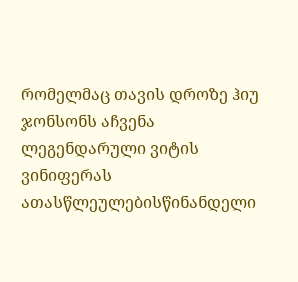რომელმაც თავის დროზე ჰიუ ჯონსონს აჩვენა ლეგენდარული ვიტის ვინიფერას ათასწლეულებისწინანდელი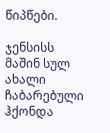წიპწები.

ჯენსისს მაშინ სულ ახალი ჩაბარებული ჰქონდა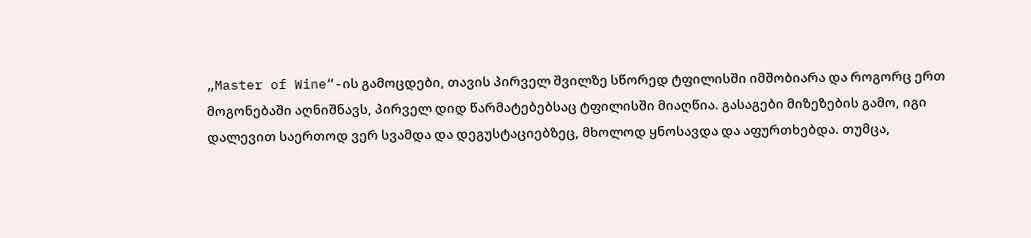„Master of Wine“-ის გამოცდები, თავის პირველ შვილზე სწორედ ტფილისში იმშობიარა და როგორც ერთ მოგონებაში აღნიშნავს, პირველ დიდ წარმატებებსაც ტფილისში მიაღწია. გასაგები მიზეზების გამო, იგი დალევით საერთოდ ვერ სვამდა და დეგუსტაციებზეც, მხოლოდ ყნოსავდა და აფურთხებდა. თუმცა,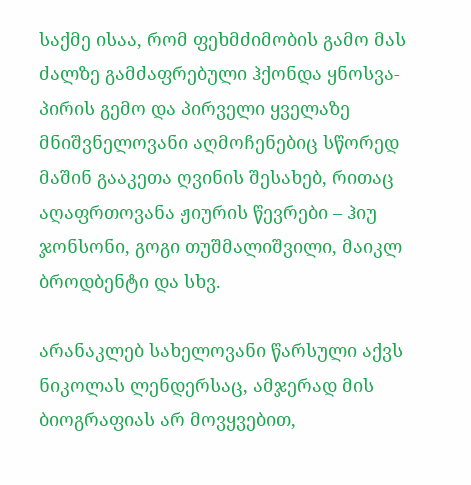საქმე ისაა, რომ ფეხმძიმობის გამო მას ძალზე გამძაფრებული ჰქონდა ყნოსვა-პირის გემო და პირველი ყველაზე მნიშვნელოვანი აღმოჩენებიც სწორედ მაშინ გააკეთა ღვინის შესახებ, რითაც აღაფრთოვანა ჟიურის წევრები – ჰიუ ჯონსონი, გოგი თუშმალიშვილი, მაიკლ ბროდბენტი და სხვ.

არანაკლებ სახელოვანი წარსული აქვს ნიკოლას ლენდერსაც, ამჯერად მის ბიოგრაფიას არ მოვყვებით,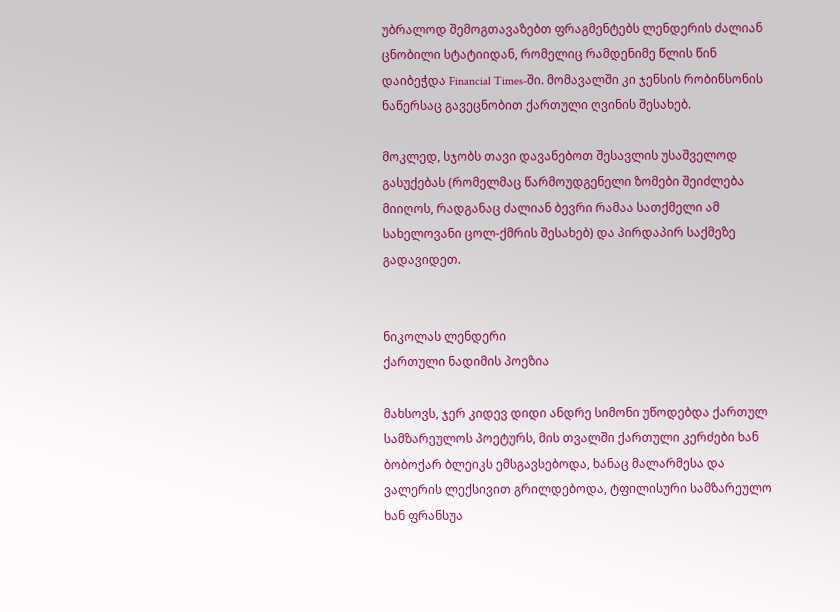უბრალოდ შემოგთავაზებთ ფრაგმენტებს ლენდერის ძალიან ცნობილი სტატიიდან, რომელიც რამდენიმე წლის წინ დაიბეჭდა Financial Times-ში. მომავალში კი ჯენსის რობინსონის ნაწერსაც გავეცნობით ქართული ღვინის შესახებ.

მოკლედ, სჯობს თავი დავანებოთ შესავლის უსაშველოდ გასუქებას (რომელმაც წარმოუდგენელი ზომები შეიძლება მიიღოს, რადგანაც ძალიან ბევრი რამაა სათქმელი ამ სახელოვანი ცოლ-ქმრის შესახებ) და პირდაპირ საქმეზე გადავიდეთ.


ნიკოლას ლენდერი
ქართული ნადიმის პოეზია

მახსოვს, ჯერ კიდევ დიდი ანდრე სიმონი უწოდებდა ქართულ სამზარეულოს პოეტურს, მის თვალში ქართული კერძები ხან ბობოქარ ბლეიკს ემსგავსებოდა, ხანაც მალარმესა და ვალერის ლექსივით გრილდებოდა, ტფილისური სამზარეულო ხან ფრანსუა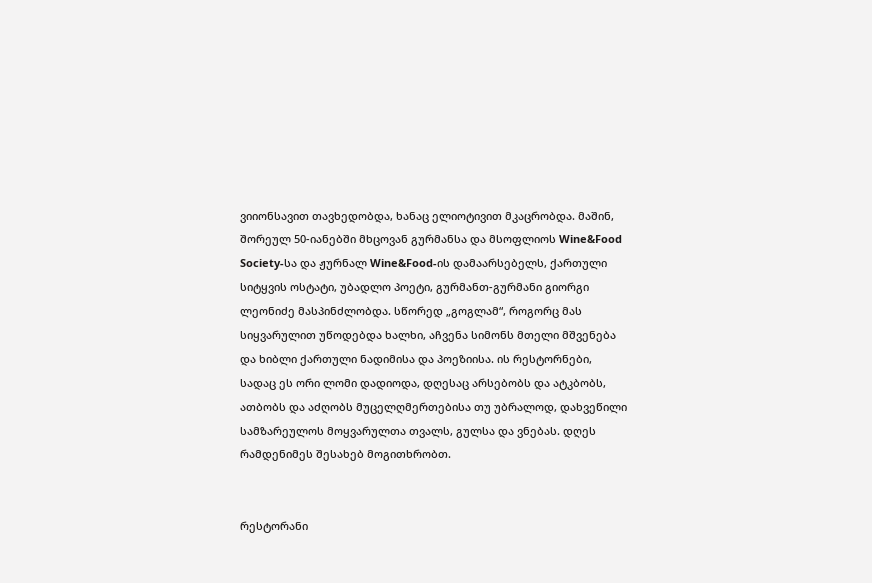ვიიონსავით თავხედობდა, ხანაც ელიოტივით მკაცრობდა. მაშინ, შორეულ 50-იანებში მხცოვან გურმანსა და მსოფლიოს Wine&Food Society-სა და ჟურნალ Wine&Food-ის დამაარსებელს, ქართული სიტყვის ოსტატი, უბადლო პოეტი, გურმანთ-გურმანი გიორგი ლეონიძე მასპინძლობდა. სწორედ „გოგლამ“, როგორც მას სიყვარულით უწოდებდა ხალხი, აჩვენა სიმონს მთელი მშვენება და ხიბლი ქართული ნადიმისა და პოეზიისა. ის რესტორნები, სადაც ეს ორი ლომი დადიოდა, დღესაც არსებობს და ატკბობს, ათბობს და აძღობს მუცელღმერთებისა თუ უბრალოდ, დახვეწილი სამზარეულოს მოყვარულთა თვალს, გულსა და ვნებას. დღეს რამდენიმეს შესახებ მოგითხრობთ.


რესტორანი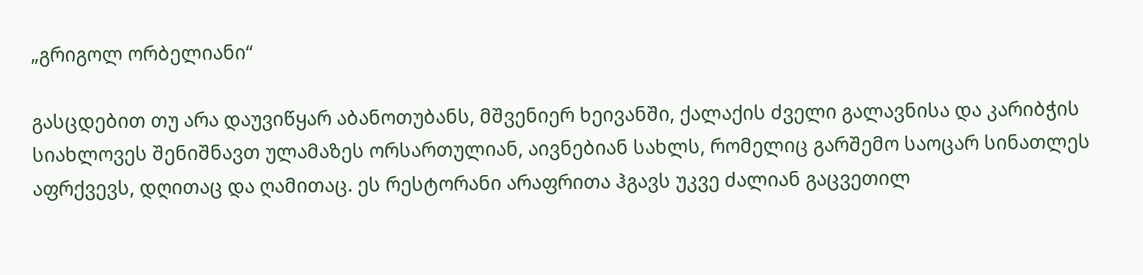„გრიგოლ ორბელიანი“

გასცდებით თუ არა დაუვიწყარ აბანოთუბანს, მშვენიერ ხეივანში, ქალაქის ძველი გალავნისა და კარიბჭის სიახლოვეს შენიშნავთ ულამაზეს ორსართულიან, აივნებიან სახლს, რომელიც გარშემო საოცარ სინათლეს აფრქვევს, დღითაც და ღამითაც. ეს რესტორანი არაფრითა ჰგავს უკვე ძალიან გაცვეთილ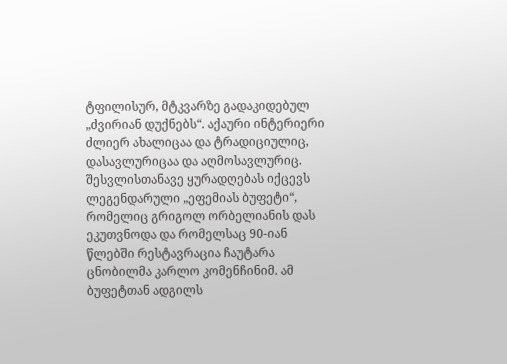ტფილისურ, მტკვარზე გადაკიდებულ „ძვირიან დუქნებს“. აქაური ინტერიერი ძლიერ ახალიცაა და ტრადიციულიც, დასავლურიცაა და აღმოსავლურიც. შესვლისთანავე ყურადღებას იქცევს ლეგენდარული „ეფემიას ბუფეტი“, რომელიც გრიგოლ ორბელიანის დას ეკუთვნოდა და რომელსაც 90-იან წლებში რესტავრაცია ჩაუტარა ცნობილმა კარლო კომენჩინიმ. ამ ბუფეტთან ადგილს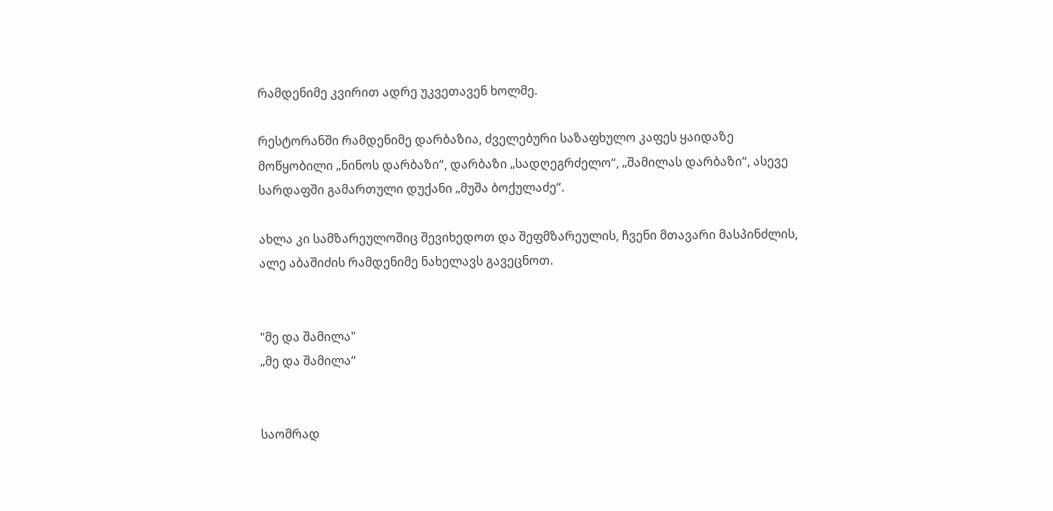რამდენიმე კვირით ადრე უკვეთავენ ხოლმე.

რესტორანში რამდენიმე დარბაზია, ძველებური საზაფხულო კაფეს ყაიდაზე მოწყობილი „ნინოს დარბაზი“, დარბაზი „სადღეგრძელო“, „შამილას დარბაზი“, ასევე სარდაფში გამართული დუქანი „მუშა ბოქულაძე“.

ახლა კი სამზარეულოშიც შევიხედოთ და შეფმზარეულის, ჩვენი მთავარი მასპინძლის, ალე აბაშიძის რამდენიმე ნახელავს გავეცნოთ.


"მე და შამილა"
„მე და შამილა“


საომრად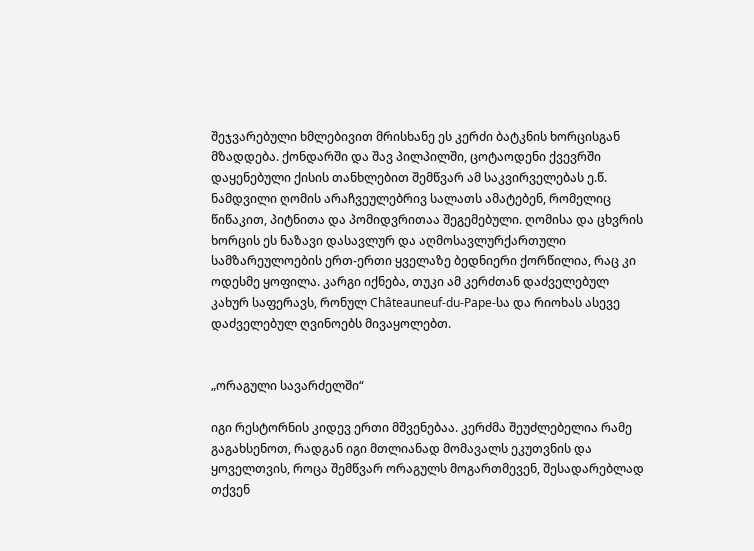შეჯვარებული ხმლებივით მრისხანე ეს კერძი ბატკნის ხორცისგან მზადდება. ქონდარში და შავ პილპილში, ცოტაოდენი ქვევრში დაყენებული ქისის თანხლებით შემწვარ ამ საკვირველებას ე.წ. ნამდვილი ღომის არაჩვეულებრივ სალათს ამატებენ, რომელიც წიწაკით, პიტნითა და პომიდვრითაა შეგემებული. ღომისა და ცხვრის ხორცის ეს ნაზავი დასავლურ და აღმოსავლურქართული სამზარეულოების ერთ-ერთი ყველაზე ბედნიერი ქორწილია, რაც კი ოდესმე ყოფილა. კარგი იქნება, თუკი ამ კერძთან დაძველებულ კახურ საფერავს, რონულ Châteauneuf-du-Pape-სა და რიოხას ასევე დაძველებულ ღვინოებს მივაყოლებთ.


„ორაგული სავარძელში“

იგი რესტორნის კიდევ ერთი მშვენებაა. კერძმა შეუძლებელია რამე გაგახსენოთ, რადგან იგი მთლიანად მომავალს ეკუთვნის და ყოველთვის, როცა შემწვარ ორაგულს მოგართმევენ, შესადარებლად თქვენ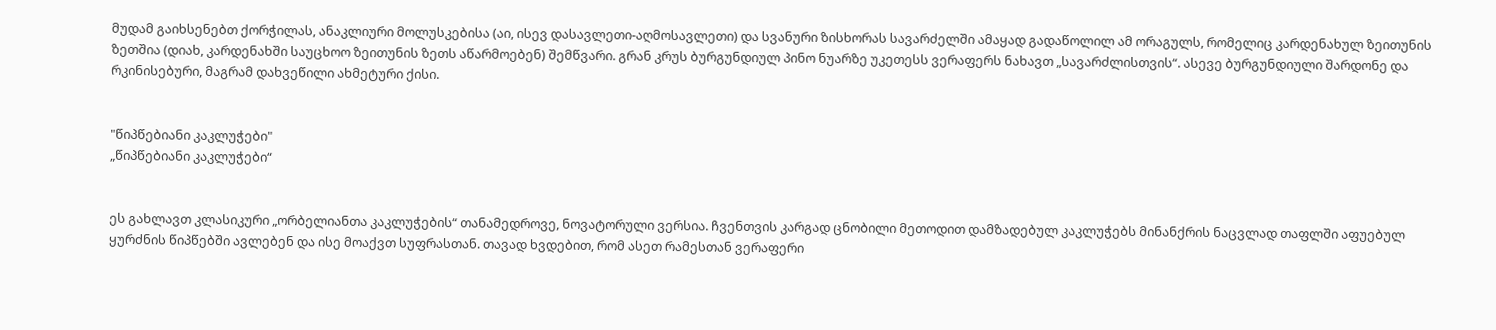მუდამ გაიხსენებთ ქორჭილას, ანაკლიური მოლუსკებისა (აი, ისევ დასავლეთი-აღმოსავლეთი) და სვანური ზისხორას სავარძელში ამაყად გადაწოლილ ამ ორაგულს, რომელიც კარდენახულ ზეითუნის ზეთშია (დიახ, კარდენახში საუცხოო ზეითუნის ზეთს აწარმოებენ) შემწვარი. გრან კრუს ბურგუნდიულ პინო ნუარზე უკეთესს ვერაფერს ნახავთ „სავარძლისთვის“. ასევე ბურგუნდიული შარდონე და რკინისებური, მაგრამ დახვეწილი ახმეტური ქისი.


"წიპწებიანი კაკლუჭები"
„წიპწებიანი კაკლუჭები“


ეს გახლავთ კლასიკური „ორბელიანთა კაკლუჭების“ თანამედროვე, ნოვატორული ვერსია. ჩვენთვის კარგად ცნობილი მეთოდით დამზადებულ კაკლუჭებს მინანქრის ნაცვლად თაფლში აფუებულ ყურძნის წიპწებში ავლებენ და ისე მოაქვთ სუფრასთან. თავად ხვდებით, რომ ასეთ რამესთან ვერაფერი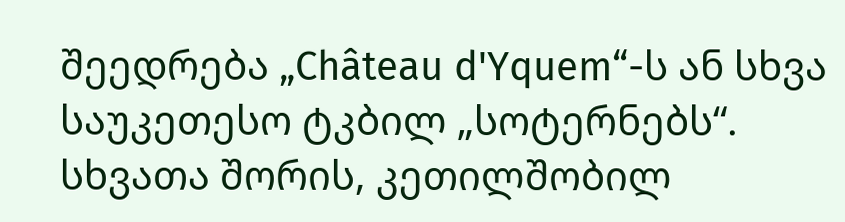შეედრება „Château d'Yquem“-ს ან სხვა საუკეთესო ტკბილ „სოტერნებს“. სხვათა შორის, კეთილშობილ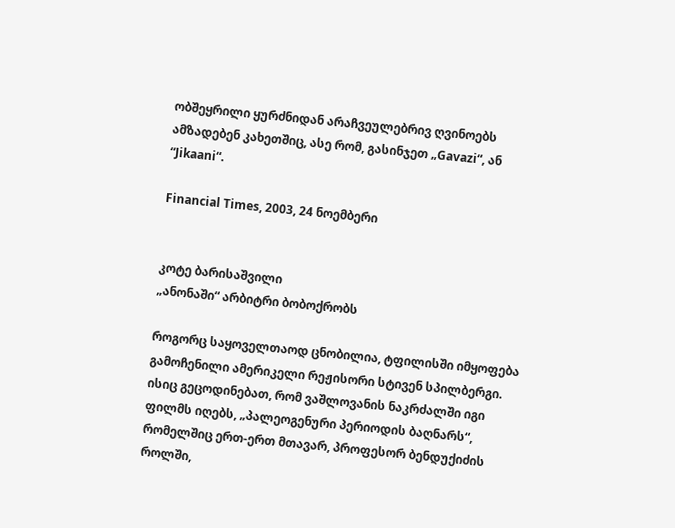ობშეყრილი ყურძნიდან არაჩვეულებრივ ღვინოებს ამზადებენ კახეთშიც, ასე რომ, გასინჯეთ „Gavazi“, ან “Jikaani“.

Financial Times, 2003, 24 ნოემბერი


კოტე ბარისაშვილი
„ანონაში“ არბიტრი ბობოქრობს

როგორც საყოველთაოდ ცნობილია, ტფილისში იმყოფება გამოჩენილი ამერიკელი რეჟისორი სტივენ სპილბერგი. ისიც გეცოდინებათ, რომ ვაშლოვანის ნაკრძალში იგი ფილმს იღებს, „პალეოგენური პერიოდის ბაღნარს“, რომელშიც ერთ-ერთ მთავარ, პროფესორ ბენდუქიძის როლში,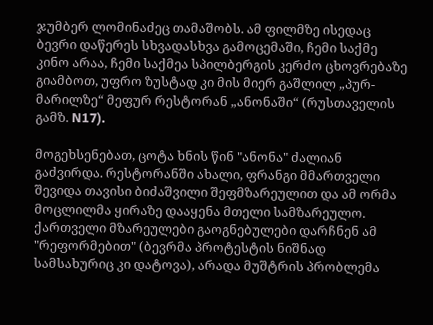ჯუმბერ ლომინაძეც თამაშობს. ამ ფილმზე ისედაც ბევრი დაწერეს სხვადასხვა გამოცემაში, ჩემი საქმე კინო არაა, ჩემი საქმეა სპილბერგის კერძო ცხოვრებაზე გიამბოთ, უფრო ზუსტად კი მის მიერ გაშლილ „პურ-მარილზე“ მეფურ რესტორან „ანონაში“ (რუსთაველის გამზ. N17).

მოგეხსენებათ, ცოტა ხნის წინ "ანონა" ძალიან გაძვირდა. რესტორანში ახალი, ფრანგი მმართველი შევიდა თავისი ბიძაშვილი შეფმზარეულით და ამ ორმა მოცლილმა ყირაზე დააყენა მთელი სამზარეულო. ქართველი მზარეულები გაოგნებულები დარჩნენ ამ "რეფორმებით" (ბევრმა პროტესტის ნიშნად სამსახურიც კი დატოვა), არადა მუშტრის პრობლემა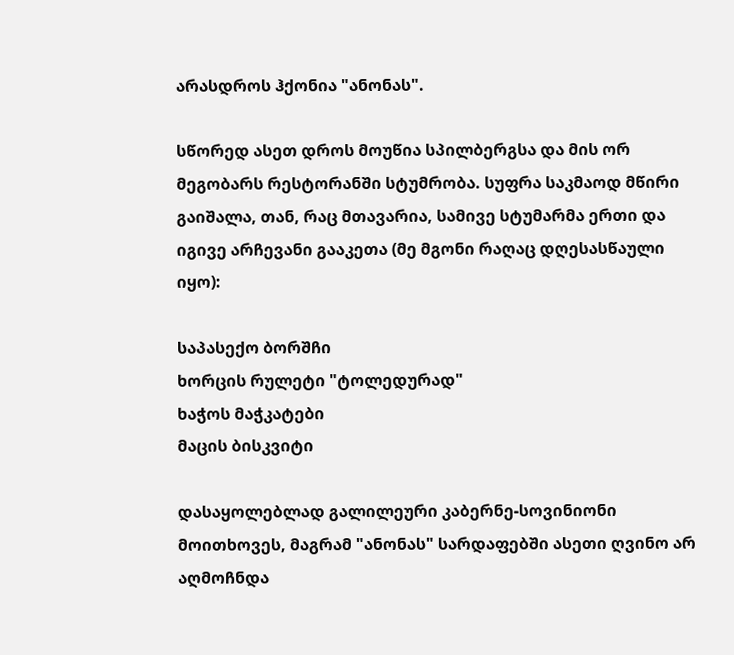არასდროს ჰქონია "ანონას".

სწორედ ასეთ დროს მოუწია სპილბერგსა და მის ორ მეგობარს რესტორანში სტუმრობა. სუფრა საკმაოდ მწირი გაიშალა, თან, რაც მთავარია, სამივე სტუმარმა ერთი და იგივე არჩევანი გააკეთა (მე მგონი რაღაც დღესასწაული იყო):

საპასექო ბორშჩი
ხორცის რულეტი "ტოლედურად"
ხაჭოს მაჭკატები
მაცის ბისკვიტი

დასაყოლებლად გალილეური კაბერნე-სოვინიონი მოითხოვეს, მაგრამ "ანონას" სარდაფებში ასეთი ღვინო არ აღმოჩნდა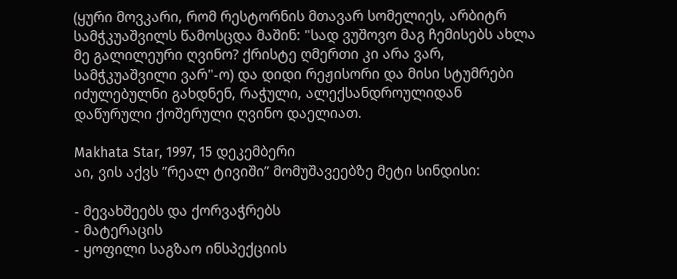(ყური მოვკარი, რომ რესტორნის მთავარ სომელიეს, არბიტრ სამჭკუაშვილს წამოსცდა მაშინ: "სად ვუშოვო მაგ ჩემისებს ახლა მე გალილეური ღვინო? ქრისტე ღმერთი კი არა ვარ, სამჭკუაშვილი ვარ"-ო) და დიდი რეჟისორი და მისი სტუმრები იძულებულნი გახდნენ, რაჭული, ალექსანდროულიდან დაწურული ქოშერული ღვინო დაელიათ.

Makhata Star, 1997, 15 დეკემბერი
აი, ვის აქვს ”რეალ ტივიში” მომუშავეებზე მეტი სინდისი:

- მევახშეებს და ქორვაჭრებს
- მატერაცის
- ყოფილი საგზაო ინსპექციის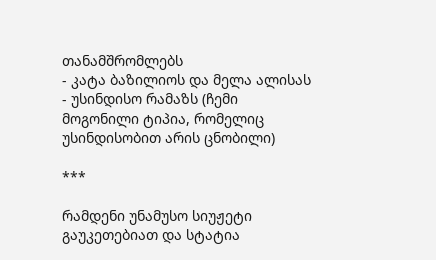თანამშრომლებს
- კატა ბაზილიოს და მელა ალისას
- უსინდისო რამაზს (ჩემი მოგონილი ტიპია, რომელიც უსინდისობით არის ცნობილი)

***

რამდენი უნამუსო სიუჟეტი გაუკეთებიათ და სტატია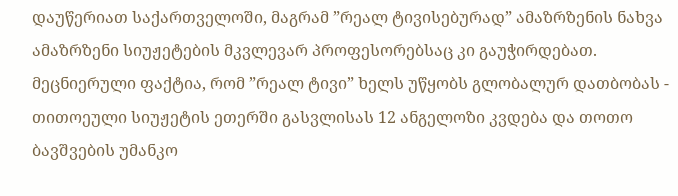დაუწერიათ საქართველოში, მაგრამ ”რეალ ტივისებურად” ამაზრზენის ნახვა ამაზრზენი სიუჟეტების მკვლევარ პროფესორებსაც კი გაუჭირდებათ. მეცნიერული ფაქტია, რომ ”რეალ ტივი” ხელს უწყობს გლობალურ დათბობას - თითოეული სიუჟეტის ეთერში გასვლისას 12 ანგელოზი კვდება და თოთო ბავშვების უმანკო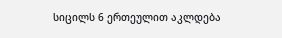სიცილს 6 ერთეულით აკლდება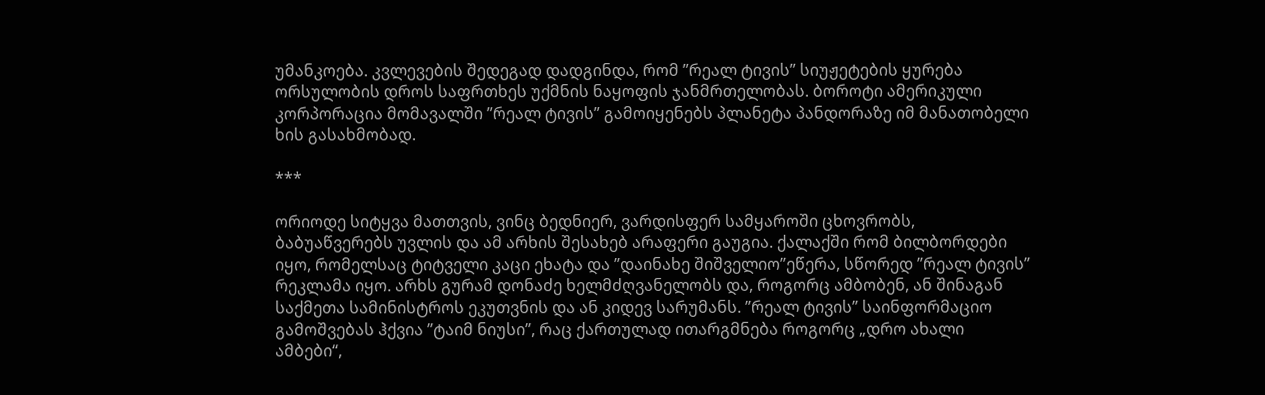უმანკოება. კვლევების შედეგად დადგინდა, რომ ”რეალ ტივის” სიუჟეტების ყურება ორსულობის დროს საფრთხეს უქმნის ნაყოფის ჯანმრთელობას. ბოროტი ამერიკული კორპორაცია მომავალში ”რეალ ტივის” გამოიყენებს პლანეტა პანდორაზე იმ მანათობელი ხის გასახმობად.

***

ორიოდე სიტყვა მათთვის, ვინც ბედნიერ, ვარდისფერ სამყაროში ცხოვრობს, ბაბუაწვერებს უვლის და ამ არხის შესახებ არაფერი გაუგია. ქალაქში რომ ბილბორდები იყო, რომელსაც ტიტველი კაცი ეხატა და ”დაინახე შიშველიო”ეწერა, სწორედ ”რეალ ტივის” რეკლამა იყო. არხს გურამ დონაძე ხელმძღვანელობს და, როგორც ამბობენ, ან შინაგან საქმეთა სამინისტროს ეკუთვნის და ან კიდევ სარუმანს. ”რეალ ტივის” საინფორმაციო გამოშვებას ჰქვია ”ტაიმ ნიუსი”, რაც ქართულად ითარგმნება როგორც „დრო ახალი ამბები“,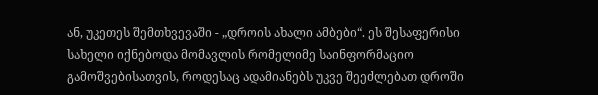ან, უკეთეს შემთხვევაში - „დროის ახალი ამბები“. ეს შესაფერისი სახელი იქნებოდა მომავლის რომელიმე საინფორმაციო გამოშვებისათვის, როდესაც ადამიანებს უკვე შეეძლებათ დროში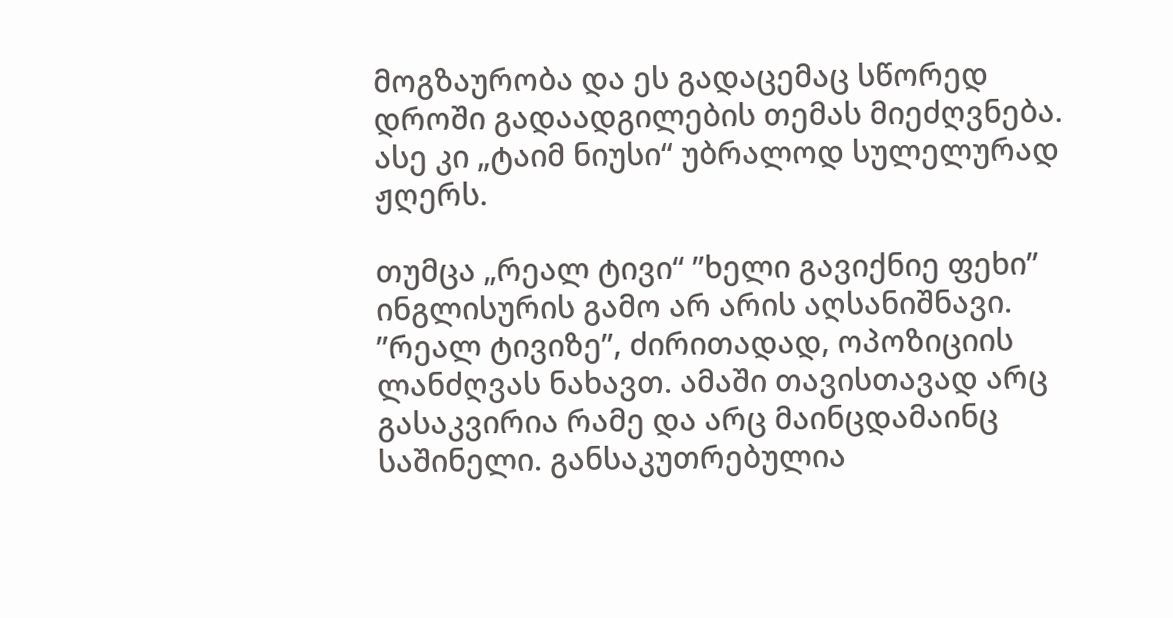მოგზაურობა და ეს გადაცემაც სწორედ დროში გადაადგილების თემას მიეძღვნება. ასე კი „ტაიმ ნიუსი“ უბრალოდ სულელურად ჟღერს.

თუმცა „რეალ ტივი“ ”ხელი გავიქნიე ფეხი” ინგლისურის გამო არ არის აღსანიშნავი. ”რეალ ტივიზე”, ძირითადად, ოპოზიციის ლანძღვას ნახავთ. ამაში თავისთავად არც გასაკვირია რამე და არც მაინცდამაინც საშინელი. განსაკუთრებულია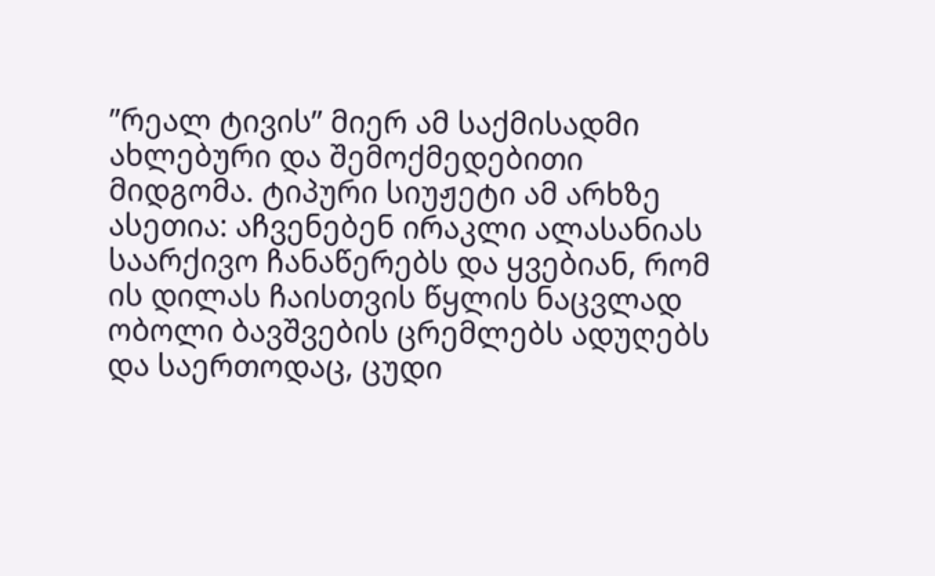”რეალ ტივის” მიერ ამ საქმისადმი ახლებური და შემოქმედებითი მიდგომა. ტიპური სიუჟეტი ამ არხზე ასეთია: აჩვენებენ ირაკლი ალასანიას საარქივო ჩანაწერებს და ყვებიან, რომ ის დილას ჩაისთვის წყლის ნაცვლად ობოლი ბავშვების ცრემლებს ადუღებს და საერთოდაც, ცუდი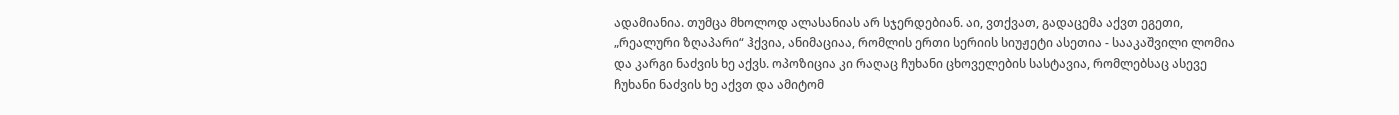ადამიანია. თუმცა მხოლოდ ალასანიას არ სჯერდებიან. აი, ვთქვათ, გადაცემა აქვთ ეგეთი, „რეალური ზღაპარი“ ჰქვია, ანიმაციაა, რომლის ერთი სერიის სიუჟეტი ასეთია - სააკაშვილი ლომია და კარგი ნაძვის ხე აქვს. ოპოზიცია კი რაღაც ჩუხანი ცხოველების სასტავია, რომლებსაც ასევე ჩუხანი ნაძვის ხე აქვთ და ამიტომ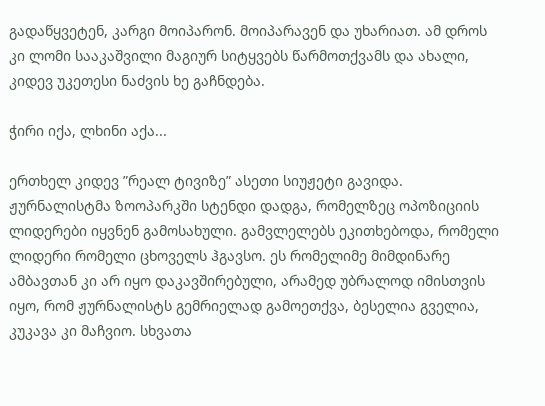გადაწყვეტენ, კარგი მოიპარონ. მოიპარავენ და უხარიათ. ამ დროს კი ლომი სააკაშვილი მაგიურ სიტყვებს წარმოთქვამს და ახალი, კიდევ უკეთესი ნაძვის ხე გაჩნდება.

ჭირი იქა, ლხინი აქა...

ერთხელ კიდევ ”რეალ ტივიზე” ასეთი სიუჟეტი გავიდა. ჟურნალისტმა ზოოპარკში სტენდი დადგა, რომელზეც ოპოზიციის ლიდერები იყვნენ გამოსახული. გამვლელებს ეკითხებოდა, რომელი ლიდერი რომელი ცხოველს ჰგავსო. ეს რომელიმე მიმდინარე ამბავთან კი არ იყო დაკავშირებული, არამედ უბრალოდ იმისთვის იყო, რომ ჟურნალისტს გემრიელად გამოეთქვა, ბესელია გველია, კუკავა კი მაჩვიო. სხვათა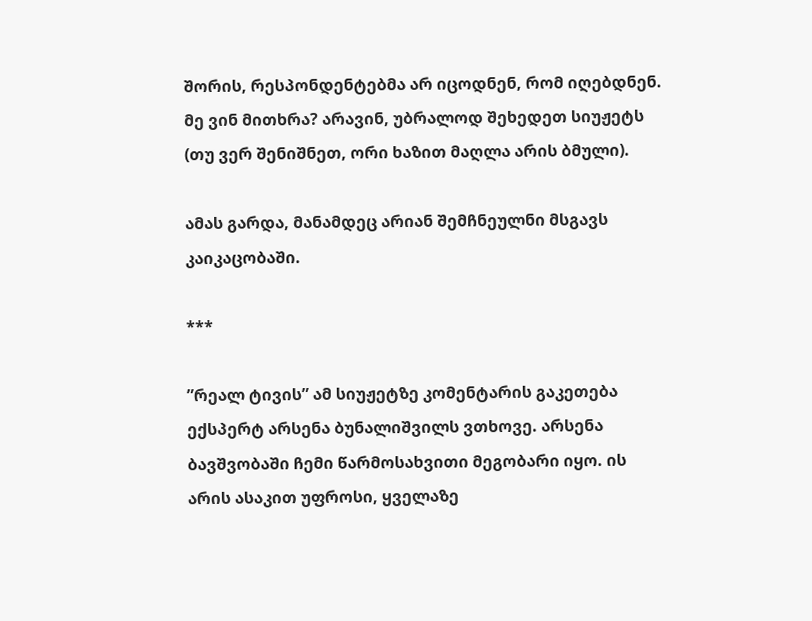შორის, რესპონდენტებმა არ იცოდნენ, რომ იღებდნენ. მე ვინ მითხრა? არავინ, უბრალოდ შეხედეთ სიუჟეტს (თუ ვერ შენიშნეთ, ორი ხაზით მაღლა არის ბმული).

ამას გარდა, მანამდეც არიან შემჩნეულნი მსგავს კაიკაცობაში.

***

”რეალ ტივის” ამ სიუჟეტზე კომენტარის გაკეთება ექსპერტ არსენა ბუნალიშვილს ვთხოვე. არსენა ბავშვობაში ჩემი წარმოსახვითი მეგობარი იყო. ის არის ასაკით უფროსი, ყველაზე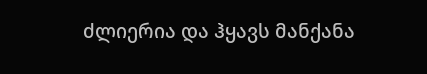ძლიერია და ჰყავს მანქანა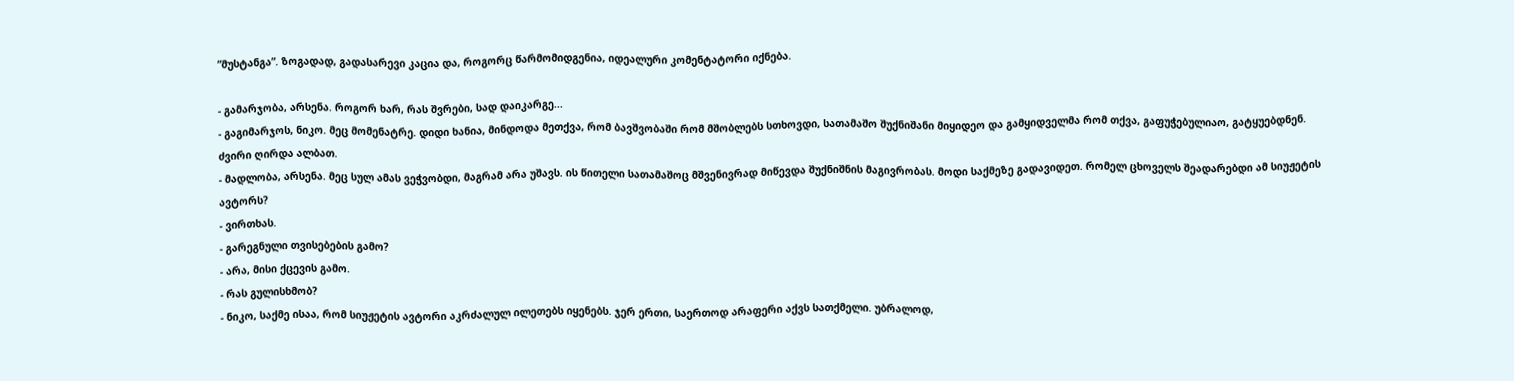”მუსტანგა”. ზოგადად, გადასარევი კაცია და, როგორც წარმომიდგენია, იდეალური კომენტატორი იქნება.

- გამარჯობა, არსენა. როგორ ხარ, რას შვრები, სად დაიკარგე...
- გაგიმარჯოს, ნიკო. მეც მომენატრე. დიდი ხანია, მინდოდა მეთქვა, რომ ბავშვობაში რომ მშობლებს სთხოვდი, სათამაშო შუქნიშანი მიყიდეო და გამყიდველმა რომ თქვა, გაფუჭებულიაო, გატყუებდნენ. ძვირი ღირდა ალბათ.
- მადლობა, არსენა. მეც სულ ამას ვეჭვობდი, მაგრამ არა უშავს. ის წითელი სათამაშოც მშვენივრად მიწევდა შუქნიშნის მაგივრობას. მოდი საქმეზე გადავიდეთ. რომელ ცხოველს შეადარებდი ამ სიუჟეტის ავტორს?
- ვირთხას.
- გარეგნული თვისებების გამო?
- არა, მისი ქცევის გამო.
- რას გულისხმობ?
- ნიკო, საქმე ისაა, რომ სიუჟეტის ავტორი აკრძალულ ილეთებს იყენებს. ჯერ ერთი, საერთოდ არაფერი აქვს სათქმელი. უბრალოდ,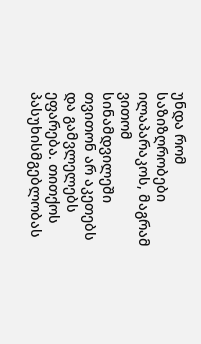უნდა რომ საზიზღრობები ილაპარაკოს, მაგრამ ვითომ სინამდვილეში თვითონ არ აკეთებს და გამვლელებს ეფარება. თითქოს პასუხისმგებლობას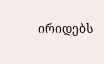ირიდებს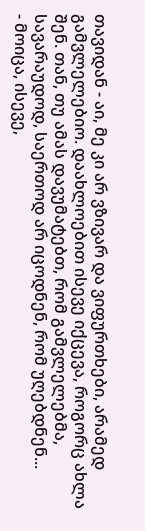თავიდან - აი, მე კი არ ვზივარ და ვიფურთხები, არამედ გამვლელებიო. დაახლოებით ისევე იქცევა, როგორც ახლა შენ. თან, თუ ამას დავუმატებთ, რომ გამვლელებმა, სავარაუდოდ, საერთოდ არ იცოდნენ, რომ უღებდნენ...
- მოიცა, ისევე,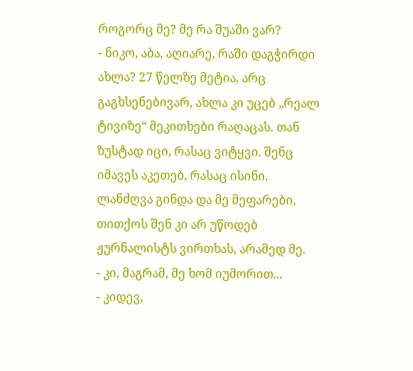როგორც მე? მე რა შუაში ვარ?
- ნიკო, აბა, აღიარე, რაში დაგჭირდი ახლა? 27 წელზე მეტია, არც გაგხსენებივარ, ახლა კი უცებ „რეალ ტივიზე“ მეკითხები რაღაცას. თან ზუსტად იცი, რასაც ვიტყვი. შენც იმავეს აკეთებ, რასაც ისინი. ლანძღვა გინდა და მე მეფარები, თითქოს შენ კი არ უწოდებ ჟურნალისტს ვირთხას, არამედ მე.
- კი, მაგრამ, მე ხომ იუმორით...
- კიდევ,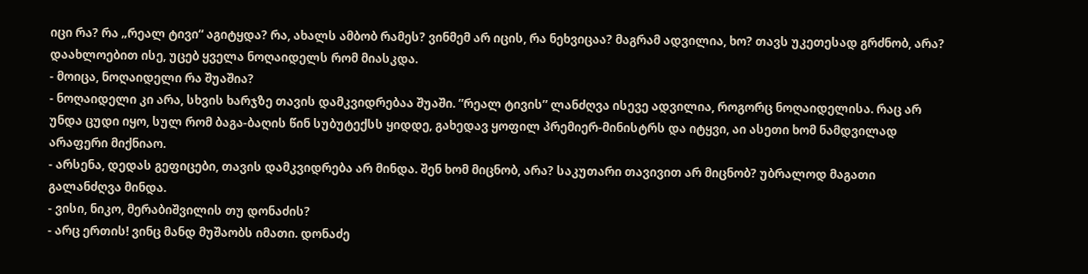იცი რა? რა „რეალ ტივი“ აგიტყდა? რა, ახალს ამბობ რამეს? ვინმემ არ იცის, რა ნეხვიცაა? მაგრამ ადვილია, ხო? თავს უკეთესად გრძნობ, არა? დაახლოებით ისე, უცებ ყველა ნოღაიდელს რომ მიასკდა.
- მოიცა, ნოღაიდელი რა შუაშია?
- ნოღაიდელი კი არა, სხვის ხარჯზე თავის დამკვიდრებაა შუაში. ”რეალ ტივის” ლანძღვა ისევე ადვილია, როგორც ნოღაიდელისა. რაც არ უნდა ცუდი იყო, სულ რომ ბაგა-ბაღის წინ სუბუტექსს ყიდდე, გახედავ ყოფილ პრემიერ-მინისტრს და იტყვი, აი ასეთი ხომ ნამდვილად არაფერი მიქნიაო.
- არსენა, დედას გეფიცები, თავის დამკვიდრება არ მინდა. შენ ხომ მიცნობ, არა? საკუთარი თავივით არ მიცნობ? უბრალოდ მაგათი გალანძღვა მინდა.
- ვისი, ნიკო, მერაბიშვილის თუ დონაძის?
- არც ერთის! ვინც მანდ მუშაობს იმათი. დონაძე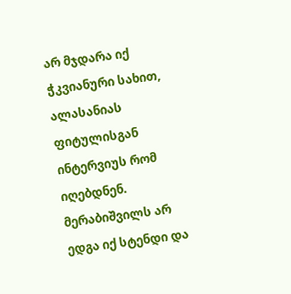არ მჯდარა იქ ჭკვიანური სახით, ალასანიას ფიტულისგან ინტერვიუს რომ იღებდნენ. მერაბიშვილს არ ედგა იქ სტენდი და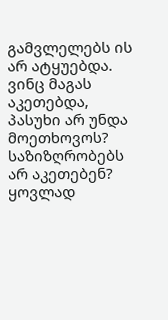გამვლელებს ის არ ატყუებდა. ვინც მაგას აკეთებდა, პასუხი არ უნდა მოეთხოვოს? საზიზღრობებს არ აკეთებენ? ყოვლად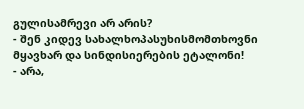გულისამრევი არ არის?
- შენ კიდევ სახალხოპასუხისმომთხოვნი მყავხარ და სინდისიერების ეტალონი!
- არა,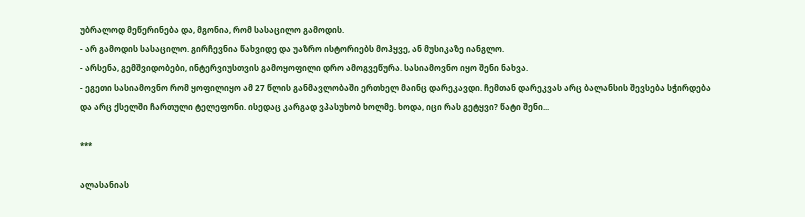უბრალოდ მეწერინება და, მგონია, რომ სასაცილო გამოდის.
- არ გამოდის სასაცილო. გირჩევნია წახვიდე და უაზრო ისტორიებს მოჰყვე, ან მუსიკაზე იანგლო.
- არსენა, გემშვიდობები, ინტერვიუსთვის გამოყოფილი დრო ამოგვეწურა. სასიამოვნო იყო შენი ნახვა.
- ეგეთი სასიამოვნო რომ ყოფილიყო ამ 27 წლის განმავლობაში ერთხელ მაინც დარეკავდი. ჩემთან დარეკვას არც ბალანსის შევსება სჭირდება და არც ქსელში ჩართული ტელეფონი. ისედაც კარგად ვპასუხობ ხოლმე. ხოდა, იცი რას გეტყვი? წატი შენი...

***

ალასანიას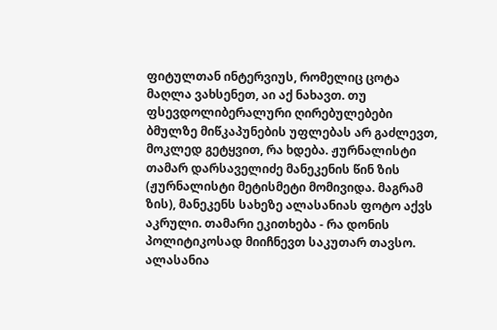ფიტულთან ინტერვიუს, რომელიც ცოტა მაღლა ვახსენეთ, აი აქ ნახავთ. თუ ფსევდოლიბერალური ღირებულებები ბმულზე მიწკაპუნების უფლებას არ გაძლევთ, მოკლედ გეტყვით, რა ხდება. ჟურნალისტი თამარ დარსაველიძე მანეკენის წინ ზის (ჟურნალისტი მეტისმეტი მომივიდა. მაგრამ ზის), მანეკენს სახეზე ალასანიას ფოტო აქვს აკრული. თამარი ეკითხება - რა დონის პოლიტიკოსად მიიჩნევთ საკუთარ თავსო. ალასანია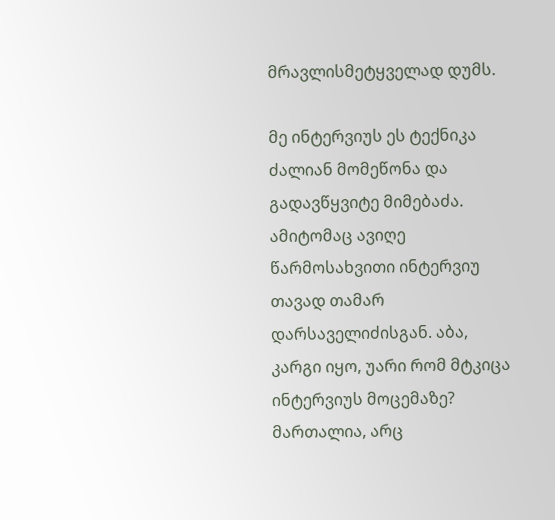მრავლისმეტყველად დუმს.

მე ინტერვიუს ეს ტექნიკა ძალიან მომეწონა და გადავწყვიტე მიმებაძა. ამიტომაც ავიღე წარმოსახვითი ინტერვიუ თავად თამარ დარსაველიძისგან. აბა, კარგი იყო, უარი რომ მტკიცა ინტერვიუს მოცემაზე? მართალია, არც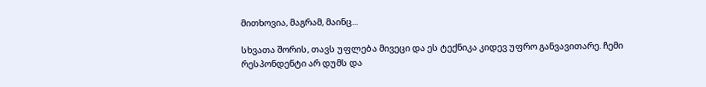მითხოვია, მაგრამ, მაინც...

სხვათა შორის, თავს უფლება მივეცი და ეს ტექნიკა კიდევ უფრო განვავითარე. ჩემი რესპონდენტი არ დუმს და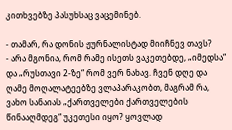კითხვებზე პასუხსაც ვაცემინებ.

- თამარ, რა დონის ჟურნალისტად მიიჩნევ თავს?
- არა მგონია, რომ რამე ისეთს ვაკეთებდე, „იმედსა“ და „რუსთავი 2-ზე“ რომ ვერ ნახავ. ჩვენ დღე და ღამე მოღალატეებზე ვლაპარაკობთ, მაგრამ რა, ვახო სანაიას „ქართველები ქართველების წინააღმდეგ“ უკეთესი იყო? ყოვლად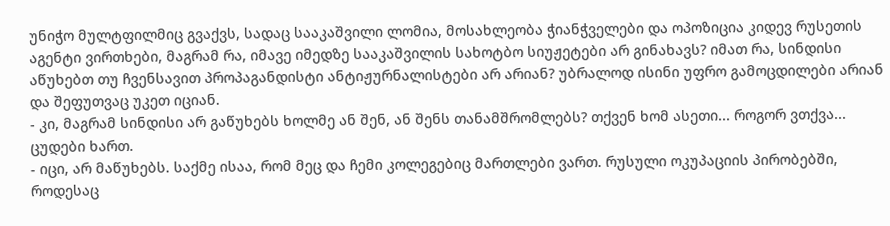უნიჭო მულტფილმიც გვაქვს, სადაც სააკაშვილი ლომია, მოსახლეობა ჭიანჭველები და ოპოზიცია კიდევ რუსეთის აგენტი ვირთხები, მაგრამ რა, იმავე იმედზე სააკაშვილის სახოტბო სიუჟეტები არ გინახავს? იმათ რა, სინდისი აწუხებთ თუ ჩვენსავით პროპაგანდისტი ანტიჟურნალისტები არ არიან? უბრალოდ ისინი უფრო გამოცდილები არიან და შეფუთვაც უკეთ იციან.
- კი, მაგრამ სინდისი არ გაწუხებს ხოლმე ან შენ, ან შენს თანამშრომლებს? თქვენ ხომ ასეთი... როგორ ვთქვა... ცუდები ხართ.
- იცი, არ მაწუხებს. საქმე ისაა, რომ მეც და ჩემი კოლეგებიც მართლები ვართ. რუსული ოკუპაციის პირობებში, როდესაც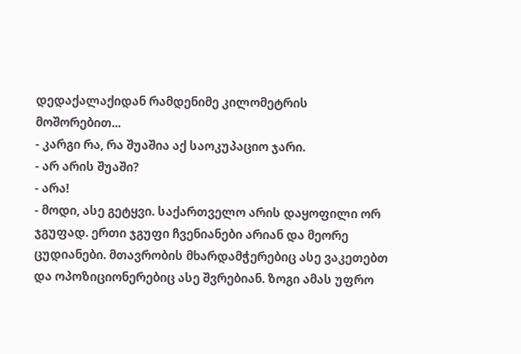დედაქალაქიდან რამდენიმე კილომეტრის მოშორებით...
- კარგი რა, რა შუაშია აქ საოკუპაციო ჯარი.
- არ არის შუაში?
- არა!
- მოდი, ასე გეტყვი. საქართველო არის დაყოფილი ორ ჯგუფად. ერთი ჯგუფი ჩვენიანები არიან და მეორე ცუდიანები. მთავრობის მხარდამჭერებიც ასე ვაკეთებთ და ოპოზიციონერებიც ასე შვრებიან. ზოგი ამას უფრო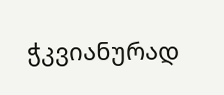ჭკვიანურად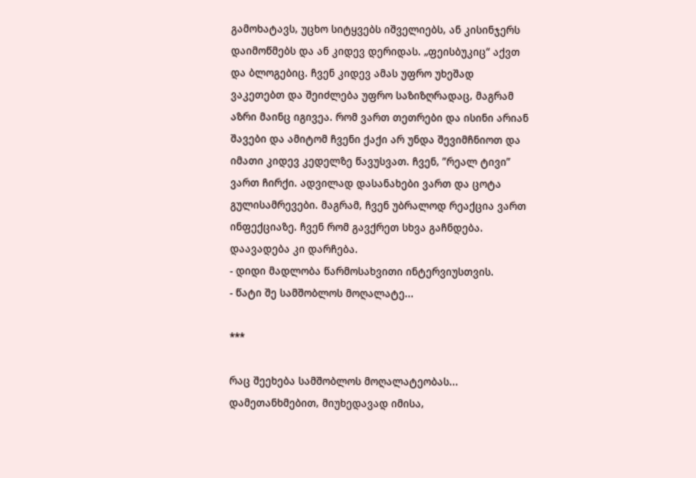გამოხატავს, უცხო სიტყვებს იშველიებს, ან კისინჯერს დაიმოწმებს და ან კიდევ დერიდას. „ფეისბუკიც“ აქვთ და ბლოგებიც. ჩვენ კიდევ ამას უფრო უხეშად ვაკეთებთ და შეიძლება უფრო საზიზღრადაც, მაგრამ აზრი მაინც იგივეა. რომ ვართ თეთრები და ისინი არიან შავები და ამიტომ ჩვენი ქაქი არ უნდა შევიმჩნიოთ და იმათი კიდევ კედელზე წავუსვათ. ჩვენ, ”რეალ ტივი” ვართ ჩირქი. ადვილად დასანახები ვართ და ცოტა გულისამრევები. მაგრამ, ჩვენ უბრალოდ რეაქცია ვართ ინფექციაზე. ჩვენ რომ გავქრეთ სხვა გაჩნდება. დაავადება კი დარჩება.
- დიდი მადლობა წარმოსახვითი ინტერვიუსთვის.
- წატი შე სამშობლოს მოღალატე...

***

რაც შეეხება სამშობლოს მოღალატეობას... დამეთანხმებით, მიუხედავად იმისა,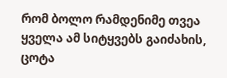რომ ბოლო რამდენიმე თვეა ყველა ამ სიტყვებს გაიძახის, ცოტა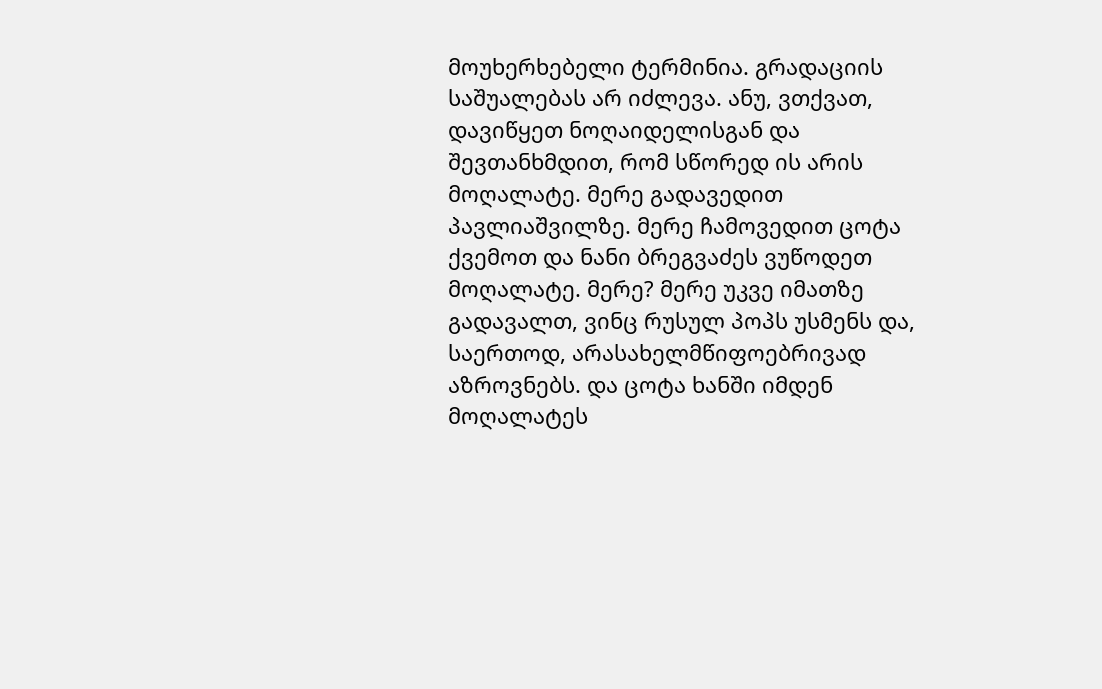მოუხერხებელი ტერმინია. გრადაციის საშუალებას არ იძლევა. ანუ, ვთქვათ, დავიწყეთ ნოღაიდელისგან და შევთანხმდით, რომ სწორედ ის არის მოღალატე. მერე გადავედით პავლიაშვილზე. მერე ჩამოვედით ცოტა ქვემოთ და ნანი ბრეგვაძეს ვუწოდეთ მოღალატე. მერე? მერე უკვე იმათზე გადავალთ, ვინც რუსულ პოპს უსმენს და, საერთოდ, არასახელმწიფოებრივად აზროვნებს. და ცოტა ხანში იმდენ მოღალატეს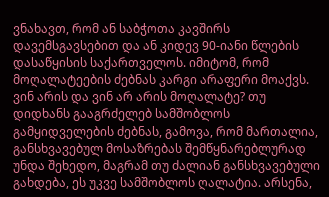ვნახავთ, რომ ან საბჭოთა კავშირს დავემსგავსებით და ან კიდევ 90-იანი წლების დასაწყისის საქართველოს. იმიტომ, რომ მოღალატეების ძებნას კარგი არაფერი მოაქვს. ვინ არის და ვინ არ არის მოღალატე? თუ დიდხანს გააგრძელებ სამშობლოს გამყიდველების ძებნას, გამოვა, რომ მართალია, განსხვავებულ მოსაზრებას შემწყნარებლურად უნდა შეხედო, მაგრამ თუ ძალიან განსხვავებული გახდება, ეს უკვე სამშობლოს ღალატია. არსენა,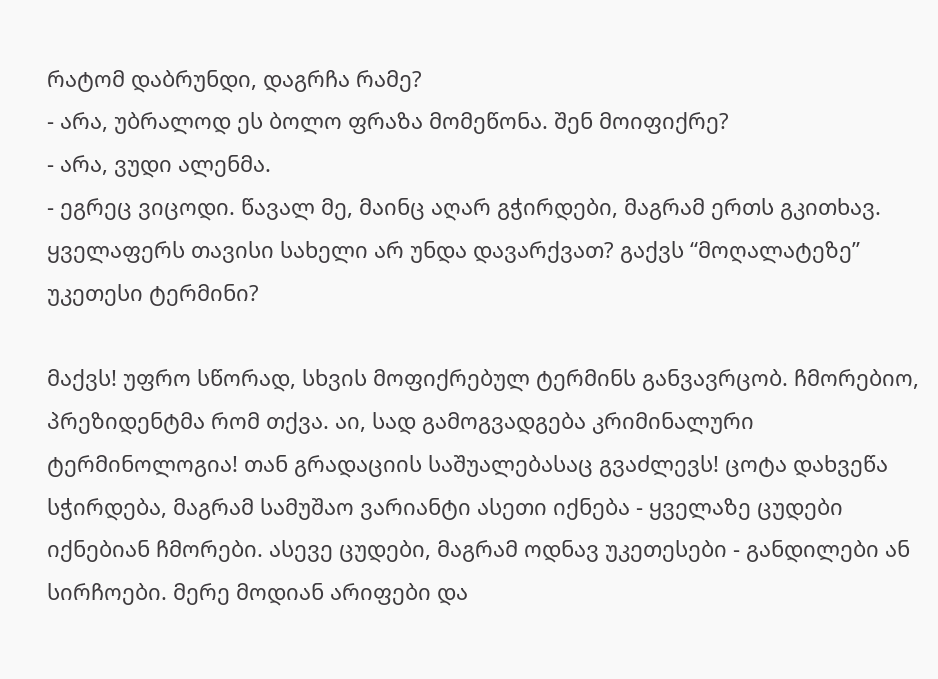რატომ დაბრუნდი, დაგრჩა რამე?
- არა, უბრალოდ ეს ბოლო ფრაზა მომეწონა. შენ მოიფიქრე?
- არა, ვუდი ალენმა.
- ეგრეც ვიცოდი. წავალ მე, მაინც აღარ გჭირდები, მაგრამ ერთს გკითხავ. ყველაფერს თავისი სახელი არ უნდა დავარქვათ? გაქვს “მოღალატეზე” უკეთესი ტერმინი?

მაქვს! უფრო სწორად, სხვის მოფიქრებულ ტერმინს განვავრცობ. ჩმორებიო, პრეზიდენტმა რომ თქვა. აი, სად გამოგვადგება კრიმინალური ტერმინოლოგია! თან გრადაციის საშუალებასაც გვაძლევს! ცოტა დახვეწა სჭირდება, მაგრამ სამუშაო ვარიანტი ასეთი იქნება - ყველაზე ცუდები იქნებიან ჩმორები. ასევე ცუდები, მაგრამ ოდნავ უკეთესები - განდილები ან სირჩოები. მერე მოდიან არიფები და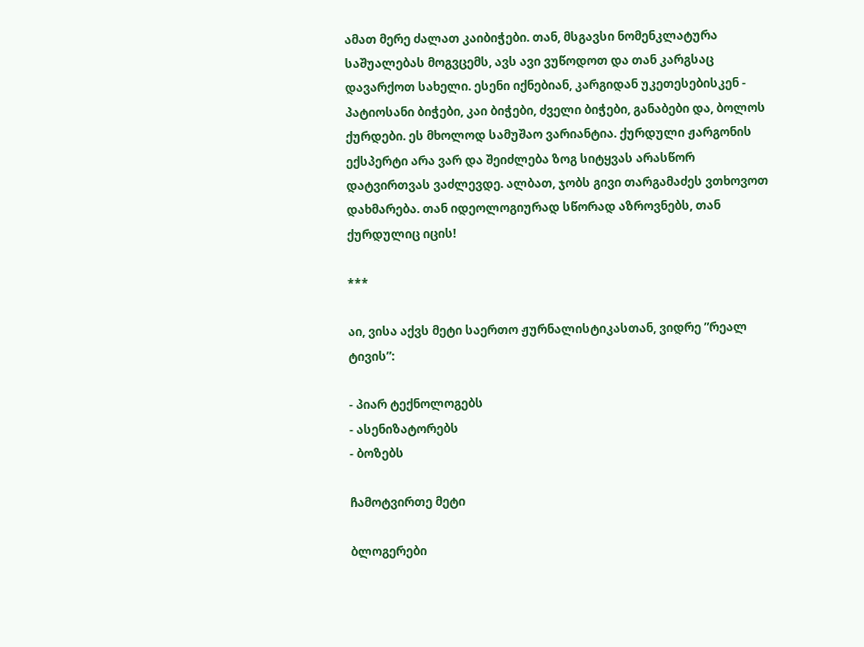ამათ მერე ძალათ კაიბიჭები. თან, მსგავსი ნომენკლატურა საშუალებას მოგვცემს, ავს ავი ვუწოდოთ და თან კარგსაც დავარქოთ სახელი. ესენი იქნებიან, კარგიდან უკეთესებისკენ - პატიოსანი ბიჭები, კაი ბიჭები, ძველი ბიჭები, განაბები და, ბოლოს ქურდები. ეს მხოლოდ სამუშაო ვარიანტია. ქურდული ჟარგონის ექსპერტი არა ვარ და შეიძლება ზოგ სიტყვას არასწორ დატვირთვას ვაძლევდე. ალბათ, ჯობს გივი თარგამაძეს ვთხოვოთ დახმარება. თან იდეოლოგიურად სწორად აზროვნებს, თან ქურდულიც იცის!

***

აი, ვისა აქვს მეტი საერთო ჟურნალისტიკასთან, ვიდრე ”რეალ ტივის”:

- პიარ ტექნოლოგებს
- ასენიზატორებს
- ბოზებს

ჩამოტვირთე მეტი

ბლოგერები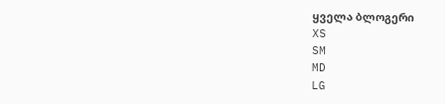ყველა ბლოგერი
XS
SM
MD
LG